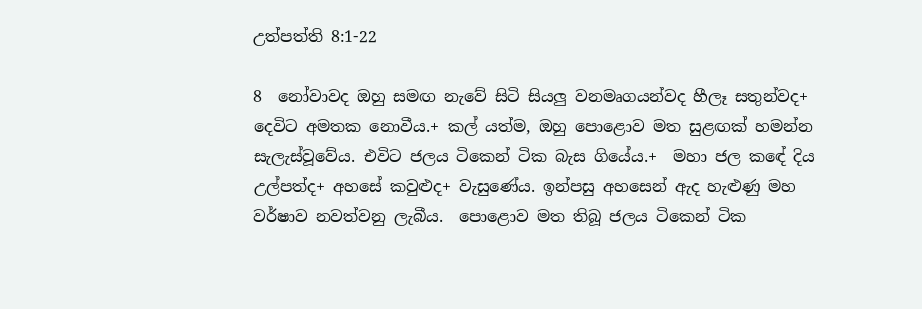උත්පත්ති 8:1-22

8  නෝවාවද ඔහු සමඟ නැවේ සිටි සියලු වනමෘගයන්වද හීලෑ සතුන්වද+ දෙවිට අමතක නොවීය.+ කල් යත්ම, ඔහු පොළොව මත සුළඟක් හමන්න සැලැස්වූවේය. එවිට ජලය ටිකෙන් ටික බැස ගියේය.+  මහා ජල කඳේ දිය උල්පත්ද+ අහසේ කවුළුද+ වැසුණේය. ඉන්පසු අහසෙන් ඇද හැළුණු මහ වර්ෂාව නවත්වනු ලැබීය.  පොළොව මත තිබූ ජලය ටිකෙන් ටික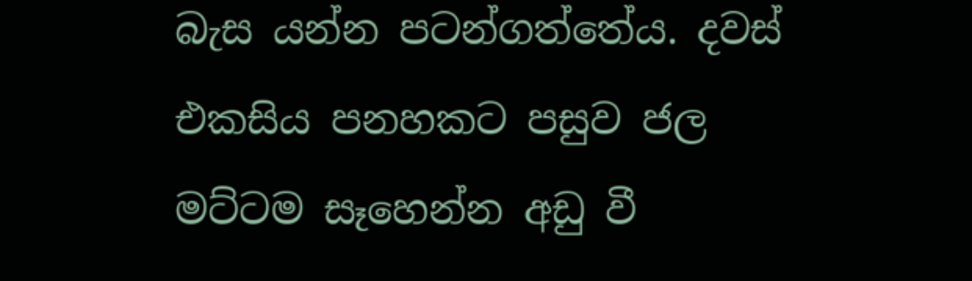බැස යන්න පටන්ගත්තේය. දවස් එකසිය පනහකට පසුව ජල මට්ටම සෑහෙන්න අඩු වී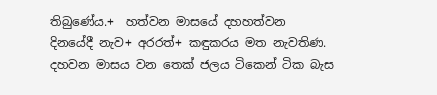තිබුණේය.+  හත්වන මාසයේ දහහත්වන දිනයේදී නැව+ අරරත්+ කඳුකරය මත නැවතිණ.  දහවන මාසය වන තෙක් ජලය ටිකෙන් ටික බැස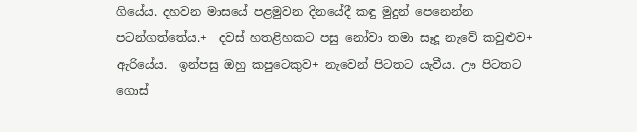ගියේය. දහවන මාසයේ පළමුවන දිනයේදී කඳු මුදුන් පෙනෙන්න පටන්ගත්තේය.+  දවස් හතළිහකට පසු නෝවා තමා සෑදූ නැවේ කවුළුව+ ඇරියේය.  ඉන්පසු ඔහු කපුටෙකුව+ නැවෙන් පිටතට යැවීය. ඌ පිටතට ගොස්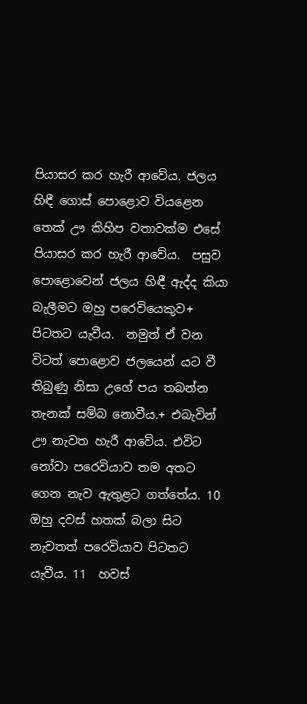පියාසර කර හැරී ආවේය. ජලය හිඳී ගොස් පොළොව වියළෙන තෙක් ඌ කිහිප වතාවක්ම එසේ පියාසර කර හැරී ආවේය.  පසුව පොළොවෙන් ජලය හිඳී ඇද්ද කියා බැලීමට ඔහු පරෙවියෙකුව+ පිටතට යැවීය.  නමුත් ඒ වන විටත් පොළොව ජලයෙන් යට වී තිබුණු නිසා උගේ පය තබන්න තැනක් සම්බ නොවීය.+ එබැවින් ඌ නැවත හැරී ආවේය. එවිට නෝවා පරෙවියාව තම අතට ගෙන නැව ඇතුළට ගත්තේය. 10  ඔහු දවස් හතක් බලා සිට නැවතත් පරෙවියාව පිටතට යැවීය. 11  හවස්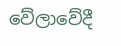වේලාවේදී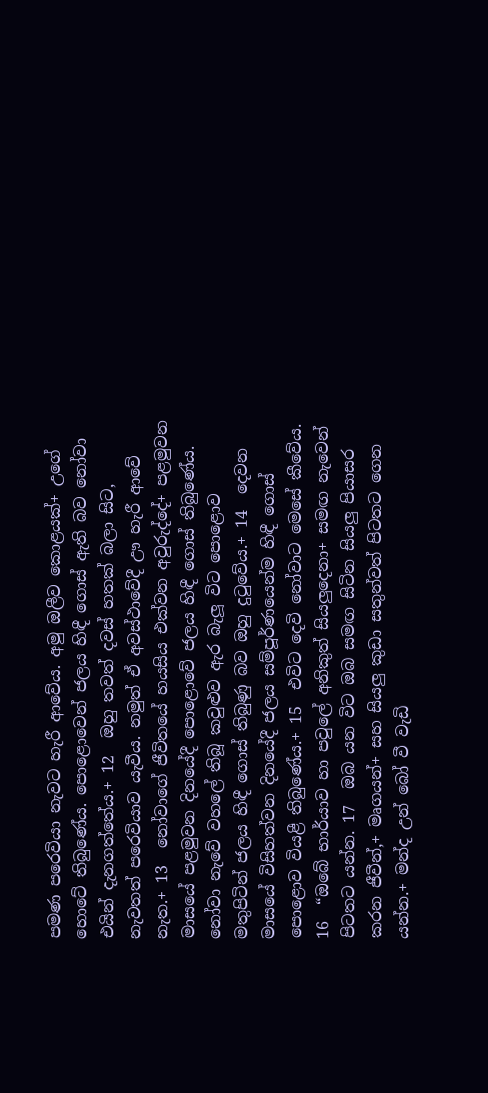පමණ පරෙවියා නැවට හැරී ආවේය. අමු ඔලීව කොළයක්+ උගේ හොටේ තිබුණේය. පොළොවෙන් ජලය හිඳී ගොස් ඇති බව නෝවා එයින් දැනගත්තේය.+ 12  ඔහු තවත් දවස් හතක් බලා සිට, නැවතත් පරෙවියාව යැවීය. නමුත් ඒ අවස්ථාවේදී ඌ හැරී ආවේ නැත.+ 13  නෝවාගේ ජීවිතයේ හයසිය එක්වන අවුරුද්දේ+ පළමුවන මාසයේ පළමුවන දිනයේදී පොළොවේ ජලය හිඳී ගොස් තිබුණේය. නෝවා නැවේ වහලේ තිබූ කවුළුව ඇර බැලූ විට පොළොව මතුපිටින් ජලය හිඳී ගොස් තිබුණු බව ඔහු දුටුවේය.+ 14  දෙවන මාසයේ විසිහත්වන දිනයේදී ජලය සම්පූර්ණයෙන්ම හිඳී ගොස් පොළොව වියළී තිබුණේය.+ 15  එවිට දෙවි නෝවාට මෙසේ කීවේය. 16  “ඔබේ භාර්යාව හා පවුලේ අනිකුත් සියලුදෙනා+ සමඟ නැවෙන් පිටතට යන්න. 17  ඔබ යන විට ඔබ සමඟ සිටින සියලු පියාසර කරන ජීවීන්,+ මෘගයන්+ සහ සියලු කුඩා සතුන්වත් පිටතට ගෙන යන්න.+ මන්ද උන් බෝ වී වැඩි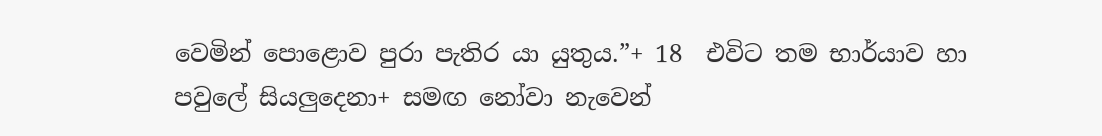වෙමින් පොළොව පුරා පැතිර යා යුතුය.”+ 18  එවිට තම භාර්යාව හා පවුලේ සියලුදෙනා+ සමඟ නෝවා නැවෙන්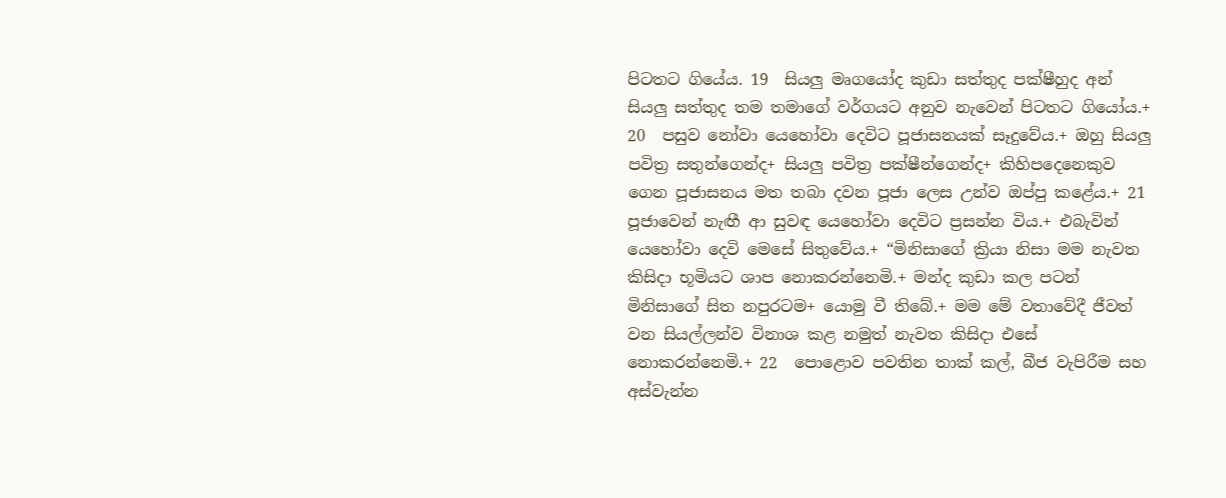පිටතට ගියේය. 19  සියලු මෘගයෝද කුඩා සත්තුද පක්ෂීහුද අන් සියලු සත්තුද තම තමාගේ වර්ගයට අනුව නැවෙන් පිටතට ගියෝය.+ 20  පසුව නෝවා යෙහෝවා දෙවිට පූජාසනයක් සෑදුවේය.+ ඔහු සියලු පවිත්‍ර සතුන්ගෙන්ද+ සියලු පවිත්‍ර පක්ෂීන්ගෙන්ද+ කිහිපදෙනෙකුව ගෙන පූජාසනය මත තබා දවන පූජා ලෙස උන්ව ඔප්පු කළේය.+ 21  පූජාවෙන් නැඟී ආ සුවඳ යෙහෝවා දෙවිට ප්‍රසන්න විය.+ එබැවින් යෙහෝවා දෙවි මෙසේ සිතුවේය.+ “මිනිසාගේ ක්‍රියා නිසා මම නැවත කිසිදා භූමියට ශාප නොකරන්නෙමි.+ මන්ද කුඩා කල පටන් මිනිසාගේ සිත නපුරටම+ යොමු වී තිබේ.+ මම මේ වතාවේදී ජීවත් වන සියල්ලන්ව විනාශ කළ නමුත් නැවත කිසිදා එසේ නොකරන්නෙමි.+ 22  පොළොව පවතින තාක් කල්, බීජ වැපිරීම සහ අස්වැන්න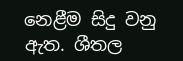නෙළීම සිදු වනු ඇත. ශීතල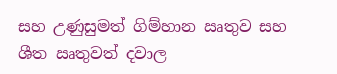සහ උණුසුමත් ගිම්හාන ඍතුව සහ ශීත ඍතුවත් දවාල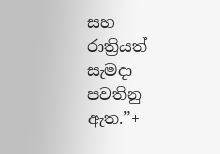සහ රාත්‍රියත් සැමදා පවතිනු ඇත.”+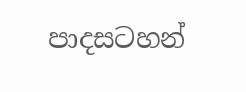පාදසටහන්